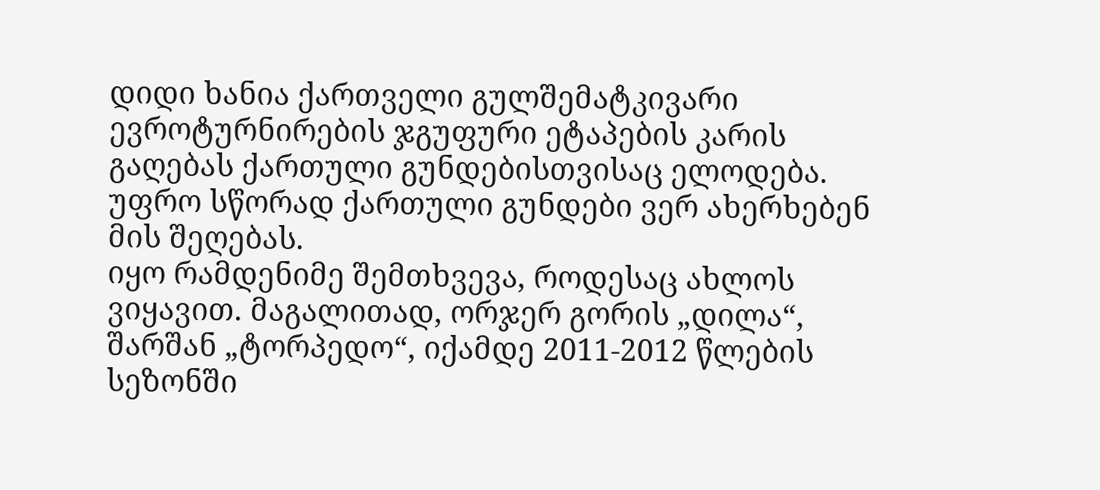დიდი ხანია ქართველი გულშემატკივარი ევროტურნირების ჯგუფური ეტაპების კარის გაღებას ქართული გუნდებისთვისაც ელოდება. უფრო სწორად ქართული გუნდები ვერ ახერხებენ მის შეღებას.
იყო რამდენიმე შემთხვევა, როდესაც ახლოს ვიყავით. მაგალითად, ორჯერ გორის „დილა“, შარშან „ტორპედო“, იქამდე 2011-2012 წლების სეზონში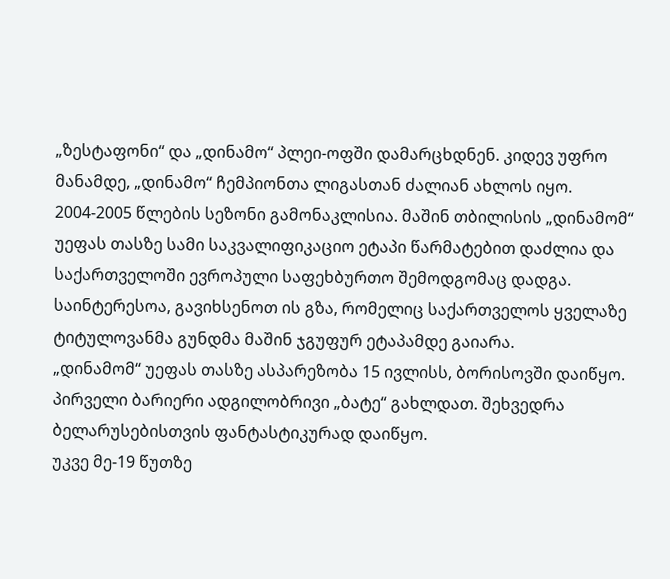„ზესტაფონი“ და „დინამო“ პლეი-ოფში დამარცხდნენ. კიდევ უფრო მანამდე, „დინამო“ ჩემპიონთა ლიგასთან ძალიან ახლოს იყო.
2004-2005 წლების სეზონი გამონაკლისია. მაშინ თბილისის „დინამომ“ უეფას თასზე სამი საკვალიფიკაციო ეტაპი წარმატებით დაძლია და საქართველოში ევროპული საფეხბურთო შემოდგომაც დადგა. საინტერესოა, გავიხსენოთ ის გზა, რომელიც საქართველოს ყველაზე ტიტულოვანმა გუნდმა მაშინ ჯგუფურ ეტაპამდე გაიარა.
„დინამომ“ უეფას თასზე ასპარეზობა 15 ივლისს, ბორისოვში დაიწყო. პირველი ბარიერი ადგილობრივი „ბატე“ გახლდათ. შეხვედრა ბელარუსებისთვის ფანტასტიკურად დაიწყო.
უკვე მე-19 წუთზე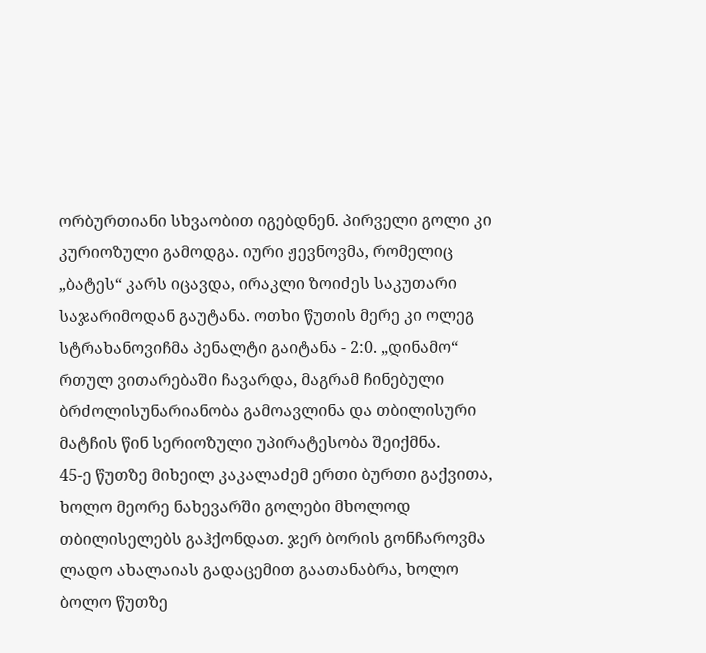ორბურთიანი სხვაობით იგებდნენ. პირველი გოლი კი კურიოზული გამოდგა. იური ჟევნოვმა, რომელიც „ბატეს“ კარს იცავდა, ირაკლი ზოიძეს საკუთარი საჯარიმოდან გაუტანა. ოთხი წუთის მერე კი ოლეგ სტრახანოვიჩმა პენალტი გაიტანა - 2:0. „დინამო“ რთულ ვითარებაში ჩავარდა, მაგრამ ჩინებული ბრძოლისუნარიანობა გამოავლინა და თბილისური მატჩის წინ სერიოზული უპირატესობა შეიქმნა.
45-ე წუთზე მიხეილ კაკალაძემ ერთი ბურთი გაქვითა, ხოლო მეორე ნახევარში გოლები მხოლოდ თბილისელებს გაჰქონდათ. ჯერ ბორის გონჩაროვმა ლადო ახალაიას გადაცემით გაათანაბრა, ხოლო ბოლო წუთზე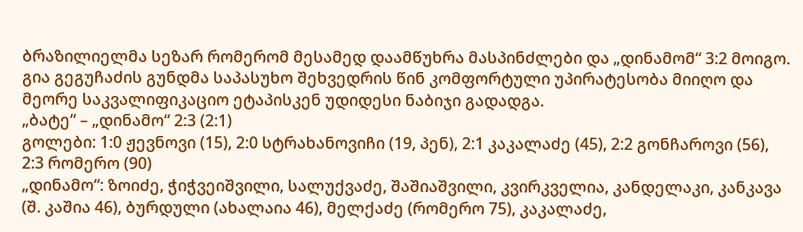ბრაზილიელმა სეზარ რომერომ მესამედ დაამწუხრა მასპინძლები და „დინამომ“ 3:2 მოიგო. გია გეგუჩაძის გუნდმა საპასუხო შეხვედრის წინ კომფორტული უპირატესობა მიიღო და მეორე საკვალიფიკაციო ეტაპისკენ უდიდესი ნაბიჯი გადადგა.
„ბატე“ – „დინამო“ 2:3 (2:1)
გოლები: 1:0 ჟევნოვი (15), 2:0 სტრახანოვიჩი (19, პენ), 2:1 კაკალაძე (45), 2:2 გონჩაროვი (56), 2:3 რომერო (90)
„დინამო“: ზოიძე, ჭიჭვეიშვილი, სალუქვაძე, შაშიაშვილი, კვირკველია, კანდელაკი, კანკავა (შ. კაშია 46), ბურდული (ახალაია 46), მელქაძე (რომერო 75), კაკალაძე,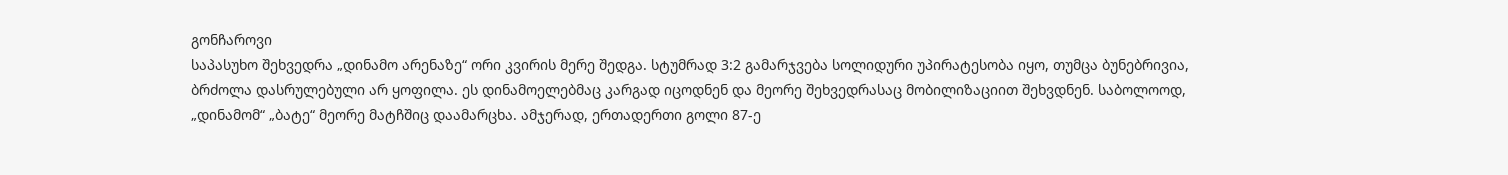გონჩაროვი
საპასუხო შეხვედრა „დინამო არენაზე“ ორი კვირის მერე შედგა. სტუმრად 3:2 გამარჯვება სოლიდური უპირატესობა იყო, თუმცა ბუნებრივია, ბრძოლა დასრულებული არ ყოფილა. ეს დინამოელებმაც კარგად იცოდნენ და მეორე შეხვედრასაც მობილიზაციით შეხვდნენ. საბოლოოდ, „დინამომ“ „ბატე“ მეორე მატჩშიც დაამარცხა. ამჯერად, ერთადერთი გოლი 87-ე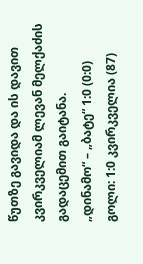წუთზე გავიდა და ის დავით კვირკველიამ ლევან მელქაძის გადაცემით გაიტანა.
„დინამო“ – „ბატე“ 1:0 (0:0)
გოლი: 1:0 კვირკველია (87)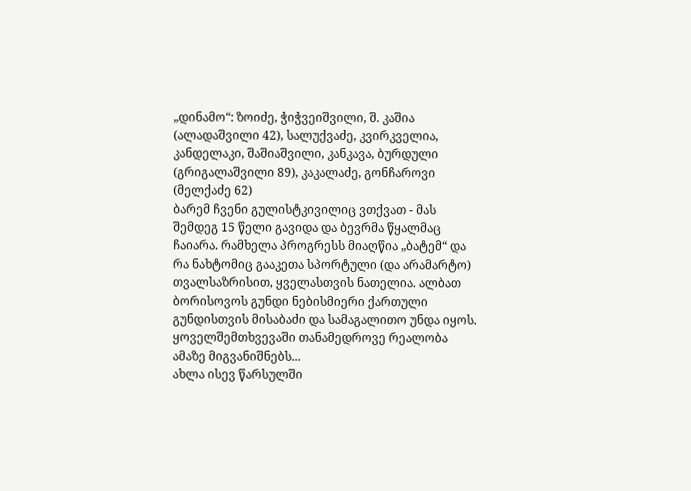„დინამო“: ზოიძე, ჭიჭვეიშვილი, შ. კაშია (ალადაშვილი 42), სალუქვაძე, კვირკველია, კანდელაკი, შაშიაშვილი, კანკავა, ბურდული (გრიგალაშვილი 89), კაკალაძე, გონჩაროვი (მელქაძე 62)
ბარემ ჩვენი გულისტკივილიც ვთქვათ - მას შემდეგ 15 წელი გავიდა და ბევრმა წყალმაც ჩაიარა. რამხელა პროგრესს მიაღწია „ბატემ“ და რა ნახტომიც გააკეთა სპორტული (და არამარტო) თვალსაზრისით, ყველასთვის ნათელია. ალბათ ბორისოვოს გუნდი ნებისმიერი ქართული გუნდისთვის მისაბაძი და სამაგალითო უნდა იყოს. ყოველშემთხვევაში თანამედროვე რეალობა ამაზე მიგვანიშნებს...
ახლა ისევ წარსულში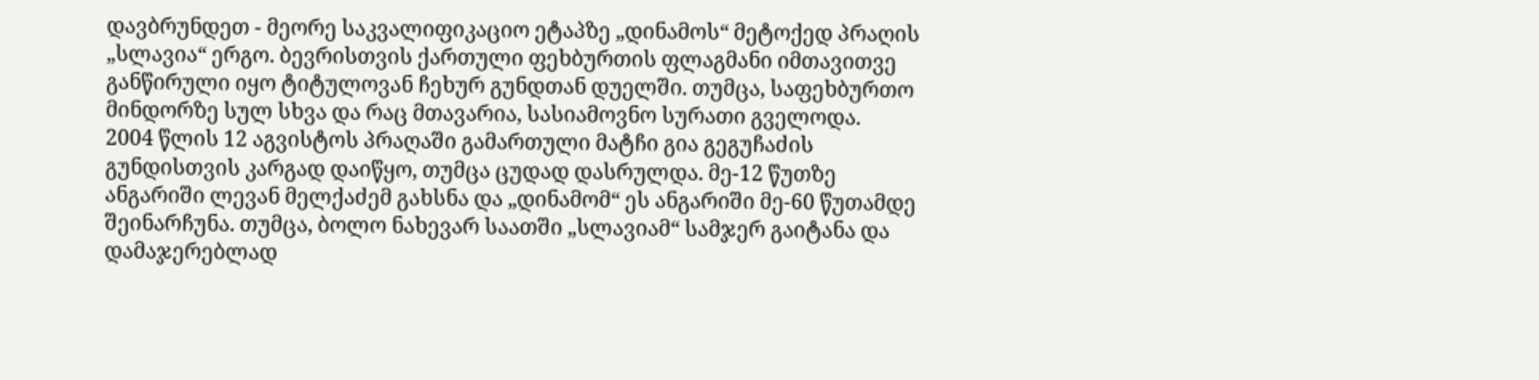დავბრუნდეთ - მეორე საკვალიფიკაციო ეტაპზე „დინამოს“ მეტოქედ პრაღის „სლავია“ ერგო. ბევრისთვის ქართული ფეხბურთის ფლაგმანი იმთავითვე განწირული იყო ტიტულოვან ჩეხურ გუნდთან დუელში. თუმცა, საფეხბურთო მინდორზე სულ სხვა და რაც მთავარია, სასიამოვნო სურათი გველოდა.
2004 წლის 12 აგვისტოს პრაღაში გამართული მატჩი გია გეგუჩაძის გუნდისთვის კარგად დაიწყო, თუმცა ცუდად დასრულდა. მე-12 წუთზე ანგარიში ლევან მელქაძემ გახსნა და „დინამომ“ ეს ანგარიში მე-60 წუთამდე შეინარჩუნა. თუმცა, ბოლო ნახევარ საათში „სლავიამ“ სამჯერ გაიტანა და დამაჯერებლად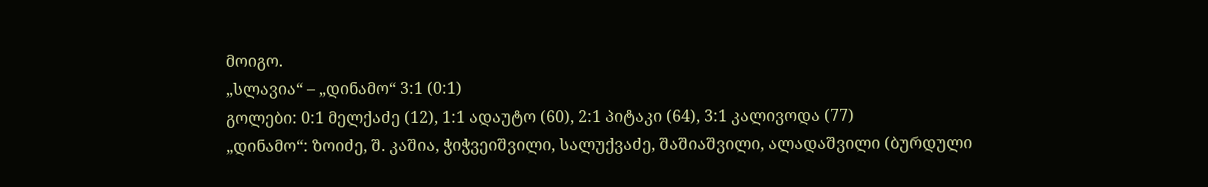მოიგო.
„სლავია“ – „დინამო“ 3:1 (0:1)
გოლები: 0:1 მელქაძე (12), 1:1 ადაუტო (60), 2:1 პიტაკი (64), 3:1 კალივოდა (77)
„დინამო“: ზოიძე, შ. კაშია, ჭიჭვეიშვილი, სალუქვაძე, შაშიაშვილი, ალადაშვილი (ბურდული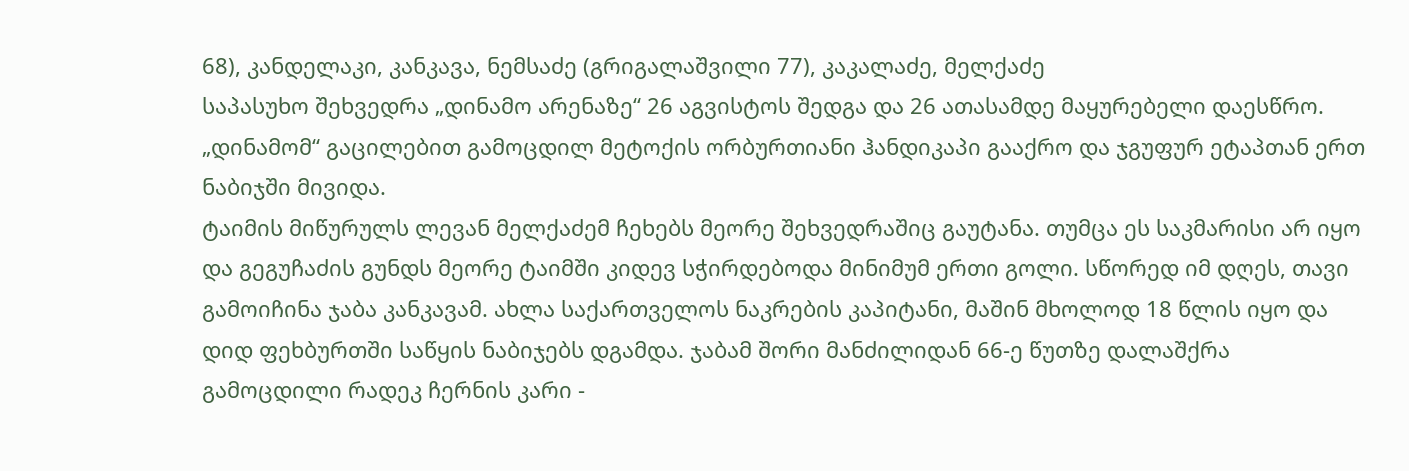68), კანდელაკი, კანკავა, ნემსაძე (გრიგალაშვილი 77), კაკალაძე, მელქაძე
საპასუხო შეხვედრა „დინამო არენაზე“ 26 აგვისტოს შედგა და 26 ათასამდე მაყურებელი დაესწრო. „დინამომ“ გაცილებით გამოცდილ მეტოქის ორბურთიანი ჰანდიკაპი გააქრო და ჯგუფურ ეტაპთან ერთ ნაბიჯში მივიდა.
ტაიმის მიწურულს ლევან მელქაძემ ჩეხებს მეორე შეხვედრაშიც გაუტანა. თუმცა ეს საკმარისი არ იყო და გეგუჩაძის გუნდს მეორე ტაიმში კიდევ სჭირდებოდა მინიმუმ ერთი გოლი. სწორედ იმ დღეს, თავი გამოიჩინა ჯაბა კანკავამ. ახლა საქართველოს ნაკრების კაპიტანი, მაშინ მხოლოდ 18 წლის იყო და დიდ ფეხბურთში საწყის ნაბიჯებს დგამდა. ჯაბამ შორი მანძილიდან 66-ე წუთზე დალაშქრა გამოცდილი რადეკ ჩერნის კარი -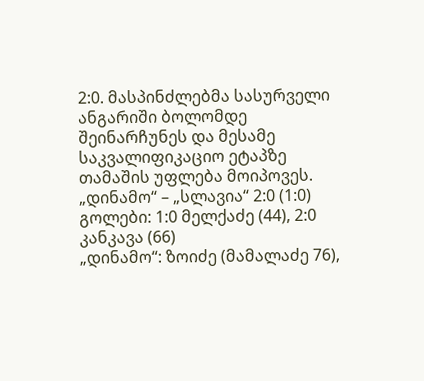2:0. მასპინძლებმა სასურველი ანგარიში ბოლომდე შეინარჩუნეს და მესამე საკვალიფიკაციო ეტაპზე თამაშის უფლება მოიპოვეს.
„დინამო“ – „სლავია“ 2:0 (1:0)
გოლები: 1:0 მელქაძე (44), 2:0 კანკავა (66)
„დინამო“: ზოიძე (მამალაძე 76),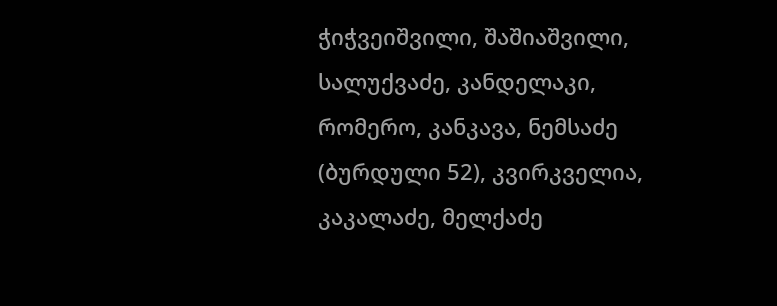ჭიჭვეიშვილი, შაშიაშვილი, სალუქვაძე, კანდელაკი, რომერო, კანკავა, ნემსაძე (ბურდული 52), კვირკველია, კაკალაძე, მელქაძე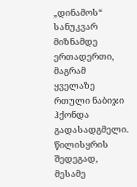„დინამოს“ სანუკვარ მიზნამდე ერთადერთი, მაგრამ ყველაზე რთული ნაბიჯი ჰქონდა გადასადგმელი. წილისყრის შედეგად, მესამე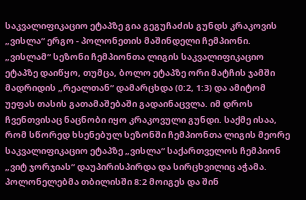საკვალიფიკაციო ეტაპზე გია გეგუჩაძის გუნდს კრაკოვის „ვისლა“ ერგო - პოლონეთის მაშინდელი ჩემპიონი.
„ვისლამ“ სეზონი ჩემპიონთა ლიგის საკვალიფიკაციო ეტაპზე დაიწყო, თუმცა, ბოლო ეტაპზე ორი მატჩის ჯამში მადრიდის „რეალთან“ დამარცხდა (0:2, 1:3) და ამიტომ უეფას თასის გათამაშებაში გადაინაცვლა. იმ დროს ჩვენთვისაც ნაცნობი იყო კრაკოვული გუნდი. საქმე ისაა, რომ სწორედ ხსენებულ სეზონში ჩემპიონთა ლიგის მეორე საკვალიფიკაციო ეტაპზე „ვისლა“ საქართველოს ჩემპიონ „ვიტ ჯორჯიას“ დაუპირისპირდა და სირცხვილიც აჭამა. პოლონელებმა თბილისში 8:2 მოიგეს და შინ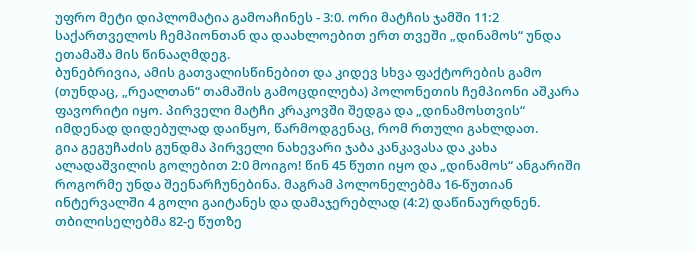უფრო მეტი დიპლომატია გამოაჩინეს - 3:0. ორი მატჩის ჯამში 11:2 საქართველოს ჩემპიონთან და დაახლოებით ერთ თვეში „დინამოს“ უნდა ეთამაშა მის წინააღმდეგ.
ბუნებრივია, ამის გათვალისწინებით და კიდევ სხვა ფაქტორების გამო (თუნდაც, „რეალთან“ თამაშის გამოცდილება) პოლონეთის ჩემპიონი აშკარა ფავორიტი იყო. პირველი მატჩი კრაკოვში შედგა და „დინამოსთვის“ იმდენად დიდებულად დაიწყო, წარმოდგენაც, რომ რთული გახლდათ.
გია გეგუჩაძის გუნდმა პირველი ნახევარი ჯაბა კანკავასა და კახა ალადაშვილის გოლებით 2:0 მოიგო! წინ 45 წუთი იყო და „დინამოს“ ანგარიში როგორმე უნდა შეენარჩუნებინა. მაგრამ პოლონელებმა 16-წუთიან ინტერვალში 4 გოლი გაიტანეს და დამაჯერებლად (4:2) დაწინაურდნენ. თბილისელებმა 82-ე წუთზე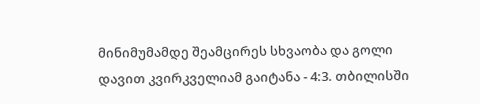მინიმუმამდე შეამცირეს სხვაობა და გოლი დავით კვირკველიამ გაიტანა - 4:3. თბილისში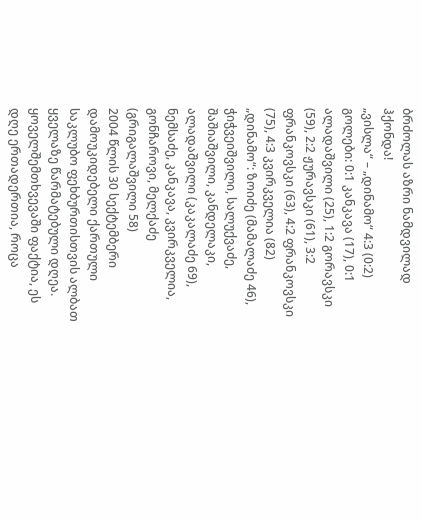ბრძოლას აზრი ნამდვილად ჰქონდა!
„ვისლა“ – „დინამო“ 4:3 (0:2)
გოლები: 0:1 კანკავა (17), 0:1 ალადაშვილი (25), 1:2 გორავსკი (59), 2:2 ჟურავსკი (61), 3:2 ფრანკოვსკი (63), 4:2 ფრანკოვსკი (75), 4:3 კვირკველია (82)
„დინამო“: ზოიძე (მამალაძე 46), ჭიჭვეიშვილი, სალუქვაძე, შაშიაშვილი, კანდელაკი, ალადაშვილი (კაკალაძე 69), ნემსაძე, კანკავა, კვირკველია, გონჩაროვი, მელქაძე (გრიგალაშვილი 58)
2004 წლის 30 სექტემბერი დამოუკიდებელი ქართული საკლუბო ფეხბურთისთვის ალბათ ყველაზე წარმატებული დღეა. ყოველშემთხვევაში ფაქტია, ეს დღე ერთადერთია, როცა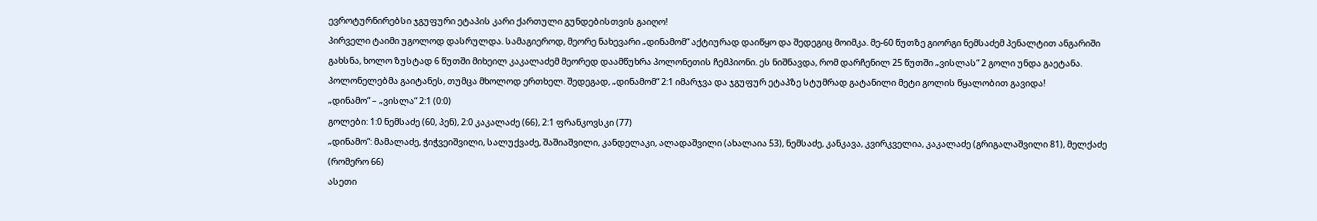ევროტურნირებსი ჯგუფური ეტაპის კარი ქართული გუნდებისთვის გაიღო!
პირველი ტაიმი უგოლოდ დასრულდა. სამაგიეროდ, მეორე ნახევარი „დინამომ“ აქტიურად დაიწყო და შედეგიც მოიმკა. მე-60 წუთზე გიორგი ნემსაძემ პენალტით ანგარიში გახსნა, ხოლო ზუსტად 6 წუთში მიხეილ კაკალაძემ მეორედ დაამწუხრა პოლონეთის ჩემპიონი. ეს ნიშნავდა, რომ დარჩენილ 25 წუთში „ვისლას“ 2 გოლი უნდა გაეტანა. პოლონელებმა გაიტანეს, თუმცა მხოლოდ ერთხელ. შედეგად, „დინამომ“ 2:1 იმარჯვა და ჯგუფურ ეტაპზე სტუმრად გატანილი მეტი გოლის წყალობით გავიდა!
„დინამო“ – „ვისლა“ 2:1 (0:0)
გოლები: 1:0 ნემსაძე (60, პენ), 2:0 კაკალაძე (66), 2:1 ფრანკოვსკი (77)
„დინამო“: მამალაძე, ჭიჭვეიშვილი, სალუქვაძე, შაშიაშვილი, კანდელაკი, ალადაშვილი (ახალაია 53), ნემსაძე, კანკავა, კვირკველია, კაკალაძე (გრიგალაშვილი 81), მელქაძე (რომერო 66)
ასეთი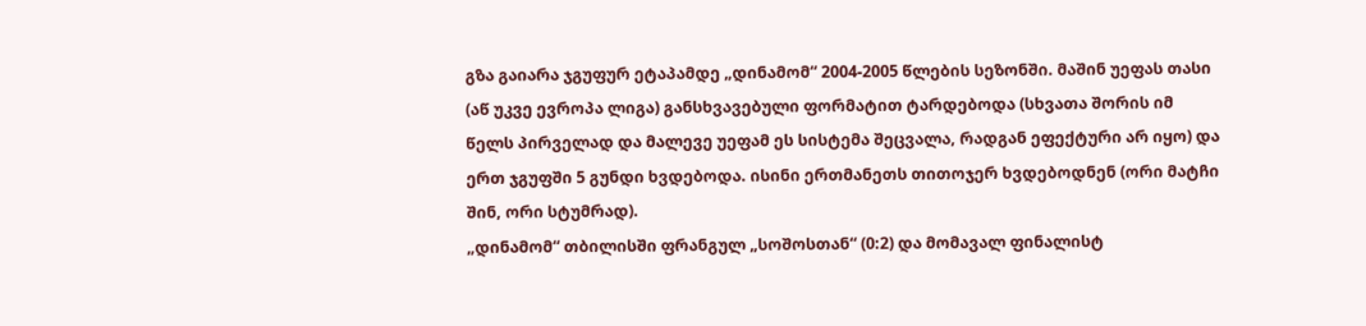გზა გაიარა ჯგუფურ ეტაპამდე „დინამომ“ 2004-2005 წლების სეზონში. მაშინ უეფას თასი (აწ უკვე ევროპა ლიგა) განსხვავებული ფორმატით ტარდებოდა (სხვათა შორის იმ წელს პირველად და მალევე უეფამ ეს სისტემა შეცვალა, რადგან ეფექტური არ იყო) და ერთ ჯგუფში 5 გუნდი ხვდებოდა. ისინი ერთმანეთს თითოჯერ ხვდებოდნენ (ორი მატჩი შინ, ორი სტუმრად).
„დინამომ“ თბილისში ფრანგულ „სოშოსთან“ (0:2) და მომავალ ფინალისტ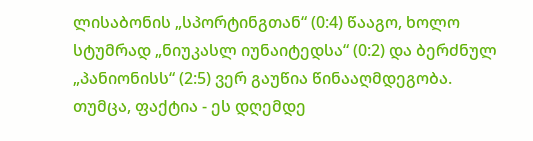ლისაბონის „სპორტინგთან“ (0:4) წააგო, ხოლო სტუმრად „ნიუკასლ იუნაიტედსა“ (0:2) და ბერძნულ „პანიონისს“ (2:5) ვერ გაუწია წინააღმდეგობა. თუმცა, ფაქტია - ეს დღემდე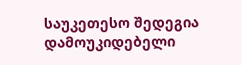საუკეთესო შედეგია დამოუკიდებელი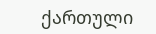ქართული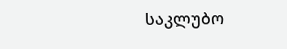საკლუბო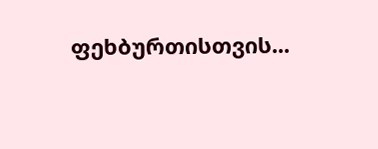ფეხბურთისთვის...